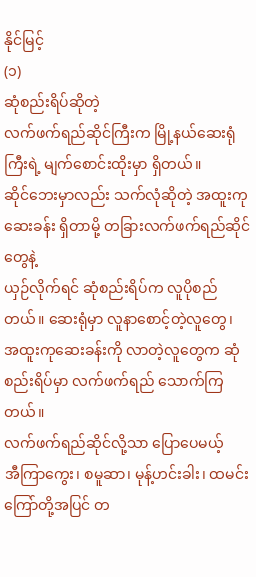နိုင်မြင့်
(၁)
ဆုံစည်းရိပ်ဆိုတဲ့
လက်ဖက်ရည်ဆိုင်ကြီးက မြို့နယ်ဆေးရုံကြီးရဲ့ မျက်စောင်းထိုးမှာ ရှိတယ်။
ဆိုင်ဘေးမှာလည်း သက်လုံဆိုတဲ့ အထူးကုဆေးခန်း ရှိတာမို့ တခြားလက်ဖက်ရည်ဆိုင်တွေနဲ့
ယှဉ်လိုက်ရင် ဆုံစည်းရိပ်က လူပိုစည်တယ်။ ဆေးရုံမှာ လူနာစောင့်တဲ့လူတွေ၊
အထူးကုဆေးခန်းကို လာတဲ့လူတွေက ဆုံစည်းရိပ်မှာ လက်ဖက်ရည် သောက်ကြတယ်။
လက်ဖက်ရည်ဆိုင်လို့သာ ပြောပေမယ့်
အီကြာကွေး၊ စမူဆာ၊ မုန့်ဟင်းခါး၊ ထမင်းကြော်တို့အပြင် တ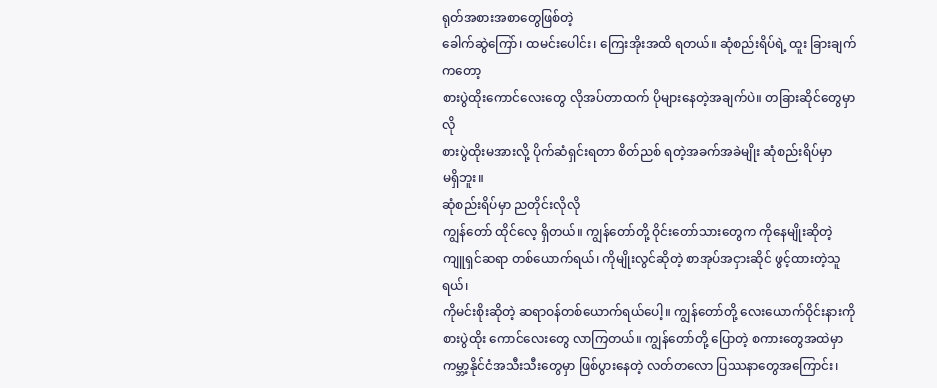ရုတ်အစားအစာတွေဖြစ်တဲ့
ခေါက်ဆွဲကြော်၊ ထမင်းပေါင်း၊ ကြေးအိုးအထိ ရတယ်။ ဆုံစည်းရိပ်ရဲ့ ထူး ခြားချက်ကတော့
စားပွဲထိုးကောင်လေးတွေ လိုအပ်တာထက် ပိုများနေတဲ့အချက်ပဲ။ တခြားဆိုင်တွေမှာလို
စားပွဲထိုးမအားလို့ ပိုက်ဆံရှင်းရတာ စိတ်ညစ် ရတဲ့အခက်အခဲမျိုး ဆုံစည်းရိပ်မှာ
မရှိဘူး။
ဆုံစည်းရိပ်မှာ ညတိုင်းလိုလို
ကျွန်တော် ထိုင်လေ့ ရှိတယ်။ ကျွန်တော်တို့ ဝိုင်းတော်သားတွေက ကိုနေမျိုးဆိုတဲ့
ကျူရှင်ဆရာ တစ်ယောက်ရယ်၊ ကိုမျိုးလွင်ဆိုတဲ့ စာအုပ်အငှားဆိုင် ဖွင့်ထားတဲ့သူရယ်၊
ကိုမင်းစိုးဆိုတဲ့ ဆရာဝန်တစ်ယောက်ရယ်ပေါ့။ ကျွန်တော်တို့ လေးယောက်ဝိုင်းနားကို
စားပွဲထိုး ကောင်လေးတွေ လာကြတယ်။ ကျွန်တော်တို့ ပြောတဲ့ စကားတွေအထဲမှာ
ကမ္ဘာ့နိုင်ငံအသီးသီးတွေမှာ ဖြစ်ပွားနေတဲ့ လတ်တလော ပြဿနာတွေအကြောင်း၊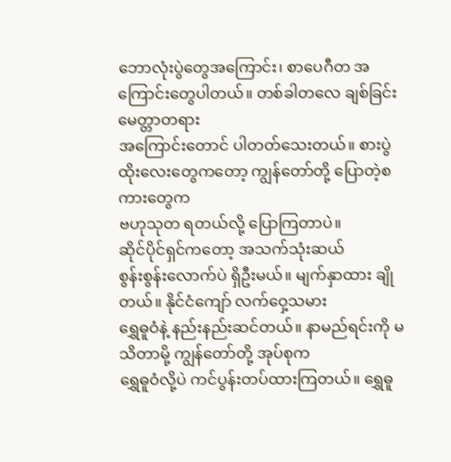ဘောလုံးပွဲတွေအကြောင်း၊ စာပေဂီတ အကြောင်းတွေပါတယ်။ တစ်ခါတလေ ချစ်ခြင်းမေတ္တာတရား
အကြောင်းတောင် ပါတတ်သေးတယ်။ စားပွဲထိုးလေးတွေကတော့ ကျွန်တော်တို့ ပြောတဲ့စကားတွေက
ဗဟုသုတ ရတယ်လို့ ပြောကြတာပဲ။
ဆိုင်ပိုင်ရှင်ကတော့ အသက်သုံးဆယ်
စွန်းစွန်းလောက်ပဲ ရှိဦးမယ်။ မျက်နှာထား ချိုတယ်။ နိုင်ငံကျော် လက်ဝှေ့သမား
ရွှေဓူဝံနဲ့ နည်းနည်းဆင်တယ်။ နာမည်ရင်းကို မသိတာမို့ ကျွန်တော်တို့ အုပ်စုက
ရွှေဓူဝံလို့ပဲ ကင်ပွန်းတပ်ထားကြတယ်။ ရွှေဓူ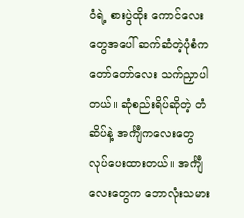ဝံရဲ့ စားပွဲထိုး ကောင်လေးတွေအပေါ် ဆက်ဆံတဲ့ပုံစံက
တော်တော်လေး သက်ညှာပါတယ်။ ဆုံစည်းရိပ်ဆိုတဲ့ တံဆိပ်နဲ့ အင်္ကျီကလေးတွေ
လုပ်ပေးထားတယ်။ အင်္ကျီလေးတွေက ဘောလုံးသမား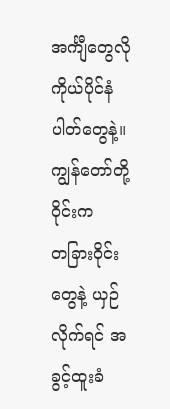အင်္ကျီတွေလို ကိုယ်ပိုင်နံပါတ်တွေနဲ့။
ကျွန်တော်တို့ ဝိုင်းက
တခြားဝိုင်းတွေနဲ့ ယှဉ်လိုက်ရင် အခွင့်ထူးခံ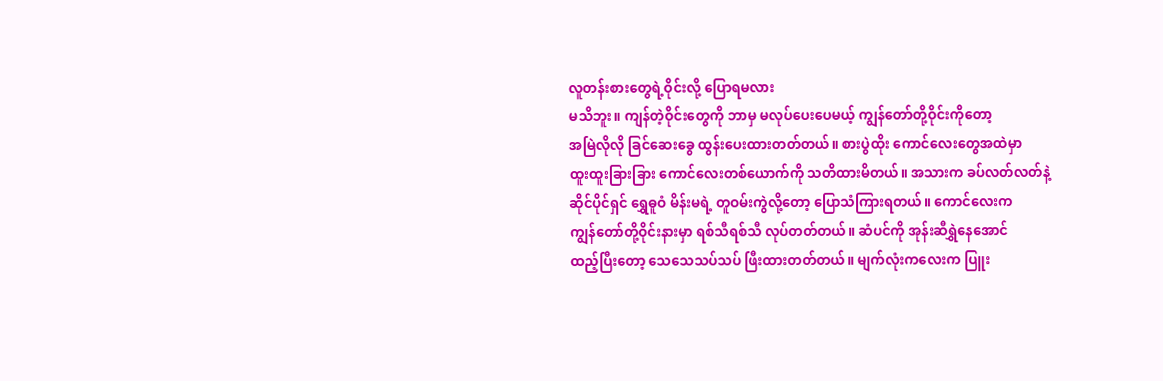လူတန်းစားတွေရဲ့ဝိုင်းလို့ ပြောရမလား
မသိဘူး။ ကျန်တဲ့ဝိုင်းတွေကို ဘာမှ မလုပ်ပေးပေမယ့် ကျွန်တော်တို့ဝိုင်းကိုတော့
အမြဲလိုလို ခြင်ဆေးခွေ ထွန်းပေးထားတတ်တယ်။ စားပွဲထိုး ကောင်လေးတွေအထဲမှာ
ထူးထူးခြားခြား ကောင်လေးတစ်ယောက်ကို သတိထားမိတယ်။ အသားက ခပ်လတ်လတ်နဲ့
ဆိုင်ပိုင်ရှင် ရွှေဓူဝံ မိန်းမရဲ့ တူဝမ်းကွဲလို့တော့ ပြောသံကြားရတယ်။ ကောင်လေးက
ကျွန်တော်တို့ဝိုင်းနားမှာ ရစ်သီရစ်သီ လုပ်တတ်တယ်။ ဆံပင်ကို အုန်းဆီရွှဲနေအောင်
ထည့်ပြီးတော့ သေသေသပ်သပ် ဖြီးထားတတ်တယ်။ မျက်လုံးကလေးက ပြူး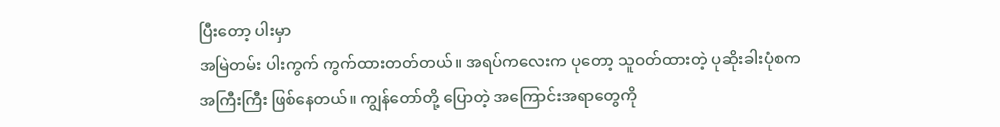ပြီးတော့ ပါးမှာ
အမြဲတမ်း ပါးကွက် ကွက်ထားတတ်တယ်။ အရပ်ကလေးက ပုတော့ သူဝတ်ထားတဲ့ ပုဆိုးခါးပုံစက
အကြီးကြီး ဖြစ်နေတယ်။ ကျွန်တော်တို့ ပြောတဲ့ အကြောင်းအရာတွေကို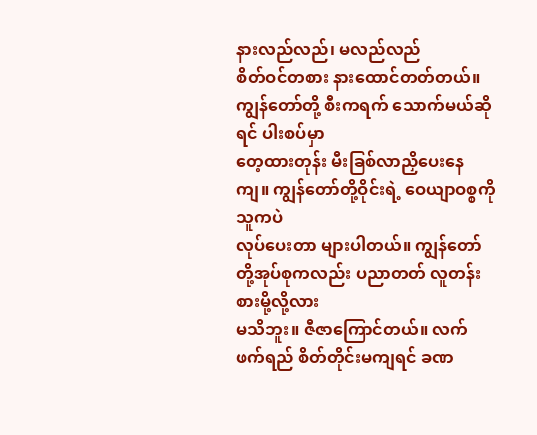နားလည်လည်၊ မလည်လည်
စိတ်ဝင်တစား နားထောင်တတ်တယ်။ ကျွန်တော်တို့ စီးကရက် သောက်မယ်ဆိုရင် ပါးစပ်မှာ
တေ့ထားတုန်း မီးခြစ်လာညှိပေးနေကျ။ ကျွန်တော်တို့ဝိုင်းရဲ့ ဝေယျာဝစ္စကို သူကပဲ
လုပ်ပေးတာ များပါတယ်။ ကျွန်တော်တို့အုပ်စုကလည်း ပညာတတ် လူတန်းစားမို့လို့လား
မသိဘူး။ ဇီဇာကြောင်တယ်။ လက်ဖက်ရည် စိတ်တိုင်းမကျရင် ခဏ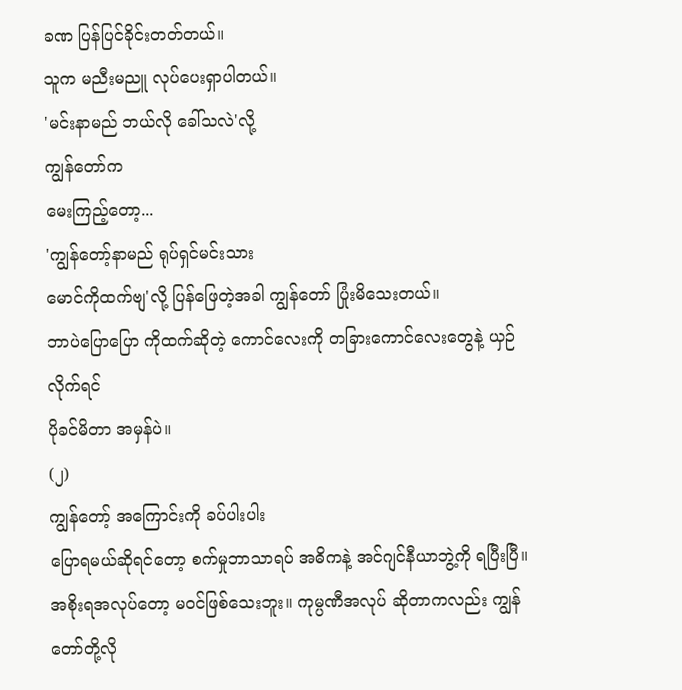ခဏ ပြန်ပြင်ခိုင်းတတ်တယ်။
သူက မညီးမညူ လုပ်ပေးရှာပါတယ်။
'မင်းနာမည် ဘယ်လို ခေါ်သလဲ'လို့
ကျွန်တော်က
မေးကြည့်တော့...
'ကျွန်တော့်နာမည် ရုပ်ရှင်မင်းသား
မောင်ကိုထက်ဗျ'လို့ ပြန်ဖြေတဲ့အခါ ကျွန်တော် ပြုံးမိသေးတယ်။
ဘာပဲပြောပြော ကိုထက်ဆိုတဲ့ ကောင်လေးကို တခြားကောင်လေးတွေနဲ့ ယှဉ်လိုက်ရင်
ပိုခင်မိတာ အမှန်ပဲ။
(၂)
ကျွန်တော့် အကြောင်းကို ခပ်ပါးပါး
ပြောရမယ်ဆိုရင်တော့ စက်မှုဘာသာရပ် အဓိကနဲ့ အင်ဂျင်နီယာဘွဲ့ကို ရပြီးပြီ။
အစိုးရအလုပ်တော့ မဝင်ဖြစ်သေးဘူး။ ကုမ္ပဏီအလုပ် ဆိုတာကလည်း ကျွန်တော်တို့လို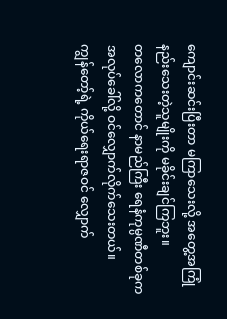ကျောင်းဆင်းပြီးတာ မကြာသေးလို့ အတွေ့အကြုံ နည်းသေးတဲ့သူမျိုးကို မခိုင်းချင်ကြဘူး။
တလောကတောင် နာမည်ကြီး ရေနံကုမ္ပဏီတစ်ခုက အလုပ်ခေါ်လို့ ဝင်လျှောက်လိုက်သေးတယ်။
ကျွန်တော့်ရဲ့ ကိုယ်ရေးရာဇဝင် လျှောက်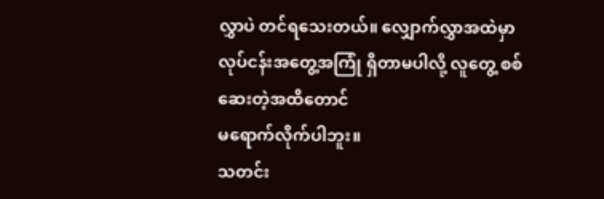လွှာပဲ တင်ရသေးတယ်။ လျှောက်လွှာအထဲမှာ
လုပ်ငန်းအတွေ့အကြုံ ရှိတာမပါလို့ လူတွေ့ စစ်ဆေးတဲ့အထိတောင်
မရောက်လိုက်ပါဘူး။
သတင်း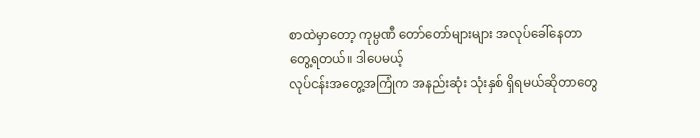စာထဲမှာတော့ ကုမ္ပဏီ တော်တော်များများ အလုပ်ခေါ်နေတာ
တွေ့ရတယ်။ ဒါပေမယ့်
လုပ်ငန်းအတွေ့အကြုံက အနည်းဆုံး သုံးနှစ် ရှိရမယ်ဆိုတာတွေ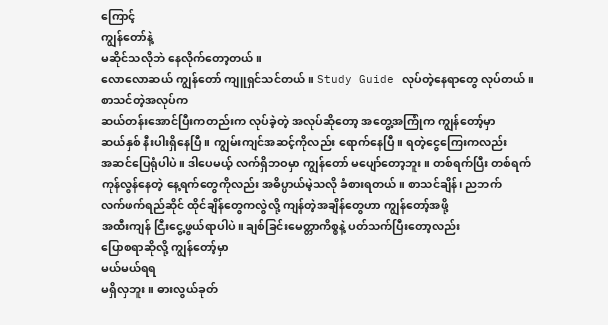ကြောင့်
ကျွန်တော်နဲ့
မဆိုင်သလိုဘဲ နေလိုက်တော့တယ်။
လောလောဆယ် ကျွန်တော် ကျူရှင်သင်တယ်။ Study Guide လုပ်တဲ့နေရာတွေ လုပ်တယ်။
စာသင်တဲ့အလုပ်က
ဆယ်တန်းအောင်ပြီးကတည်းက လုပ်ခဲ့တဲ့ အလုပ်ဆိုတော့ အတွေ့အကြုံက ကျွန်တော့်မှာ
ဆယ်နှစ် နီးပါးရှိနေပြီ။ ကျွမ်းကျင်အဆင့်ကိုလည်း ရောက်နေပြီ။ ရတဲ့ငွေကြေးကလည်း
အဆင်ပြေရုံပါပဲ။ ဒါပေမယ့် လက်ရှိဘဝမှာ ကျွန်တော် မပျော်တော့ဘူး။ တစ်ရက်ပြီး တစ်ရက်
ကုန်လွန်နေတဲ့ နေ့ရက်တွေကိုလည်း အဓိပ္ပာယ်မဲ့သလို ခံစားရတယ်။ စာသင်ချိန်၊ ညဘက်
လက်ဖက်ရည်ဆိုင် ထိုင်ချိန်တွေကလွဲလို့ ကျန်တဲ့အချိန်တွေဟာ ကျွန်တော့်အဖို့
အထီးကျန် ငြီးငွေ့ဖွယ်ရာပါပဲ။ ချစ်ခြင်းမေတ္တာကိစ္စနဲ့ ပတ်သက်ပြီးတော့လည်း
ပြောစရာဆိုလို့ ကျွန်တော့်မှာ
မယ်မယ်ရရ
မရှိလှဘူး။ ဓားလွယ်ခုတ်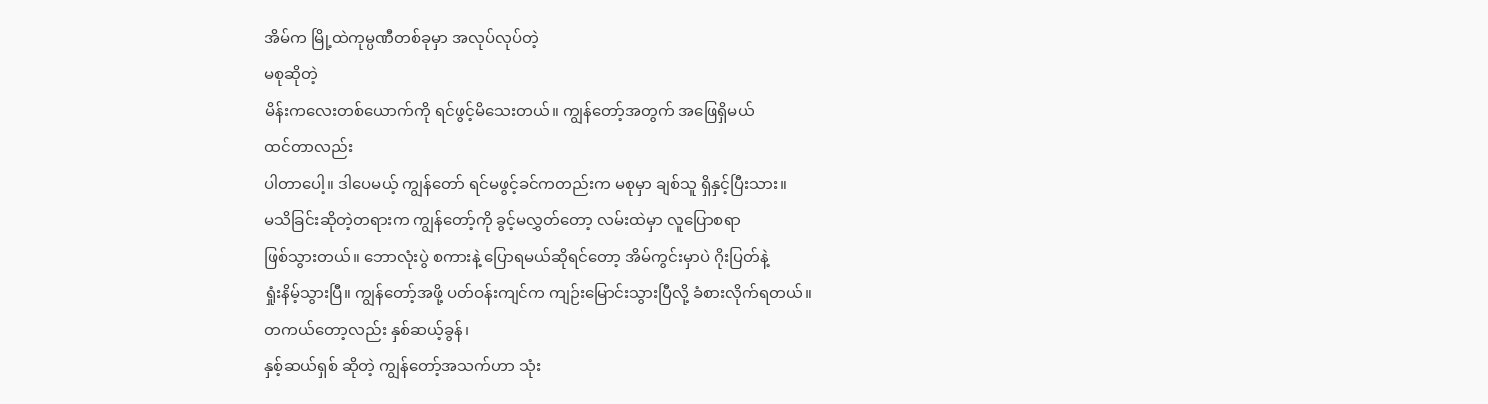အိမ်က မြို့ထဲကုမ္ပဏီတစ်ခုမှာ အလုပ်လုပ်တဲ့
မစုဆိုတဲ့
မိန်းကလေးတစ်ယောက်ကို ရင်ဖွင့်မိသေးတယ်။ ကျွန်တော့်အတွက် အဖြေရှိမယ်
ထင်တာလည်း
ပါတာပေါ့။ ဒါပေမယ့် ကျွန်တော် ရင်မဖွင့်ခင်ကတည်းက မစုမှာ ချစ်သူ ရှိနှင့်ပြီးသား။
မသိခြင်းဆိုတဲ့တရားက ကျွန်တော့်ကို ခွင့်မလွှတ်တော့ လမ်းထဲမှာ လူပြောစရာ
ဖြစ်သွားတယ်။ ဘောလုံးပွဲ စကားနဲ့ ပြောရမယ်ဆိုရင်တော့ အိမ်ကွင်းမှာပဲ ဂိုးပြတ်နဲ့
ရှုံးနိမ့်သွားပြီ။ ကျွန်တော့်အဖို့ ပတ်ဝန်းကျင်က ကျဉ်းမြောင်းသွားပြီလို့ ခံစားလိုက်ရတယ်။
တကယ်တော့လည်း နှစ်ဆယ့်ခွန်၊
နှစ့်ဆယ်ရှစ် ဆိုတဲ့ ကျွန်တော့်အသက်ဟာ သုံး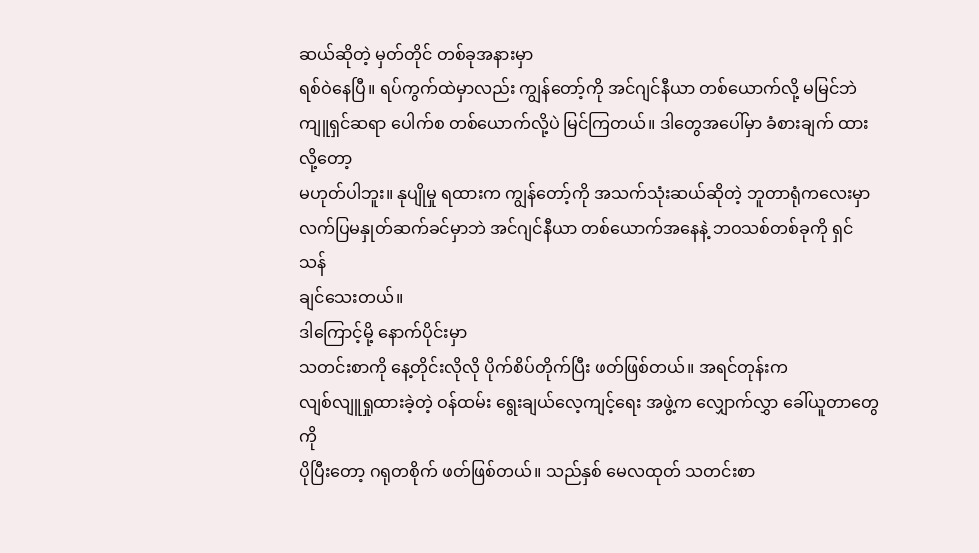ဆယ်ဆိုတဲ့ မှတ်တိုင် တစ်ခုအနားမှာ
ရစ်ဝဲနေပြီ။ ရပ်ကွက်ထဲမှာလည်း ကျွန်တော့်ကို အင်ဂျင်နီယာ တစ်ယောက်လို့ မမြင်ဘဲ
ကျူရှင်ဆရာ ပေါက်စ တစ်ယောက်လို့ပဲ မြင်ကြတယ်။ ဒါတွေအပေါ်မှာ ခံစားချက် ထားလို့တော့
မဟုတ်ပါဘူး။ နုပျိုမှု ရထားက ကျွန်တော့်ကို အသက်သုံးဆယ်ဆိုတဲ့ ဘူတာရုံကလေးမှာ
လက်ပြမနှုတ်ဆက်ခင်မှာဘဲ အင်ဂျင်နီယာ တစ်ယောက်အနေနဲ့ ဘဝသစ်တစ်ခုကို ရှင်သန်
ချင်သေးတယ်။
ဒါကြောင့်မို့ နောက်ပိုင်းမှာ
သတင်းစာကို နေ့တိုင်းလိုလို ပိုက်စိပ်တိုက်ပြီး ဖတ်ဖြစ်တယ်။ အရင်တုန်းက
လျစ်လျူရှုထားခဲ့တဲ့ ဝန်ထမ်း ရွေးချယ်လေ့ကျင့်ရေး အဖွဲ့က လျှောက်လွှာ ခေါ်ယူတာတွေကို
ပိုပြီးတော့ ဂရုတစိုက် ဖတ်ဖြစ်တယ်။ သည်နှစ် မေလထုတ် သတင်းစာ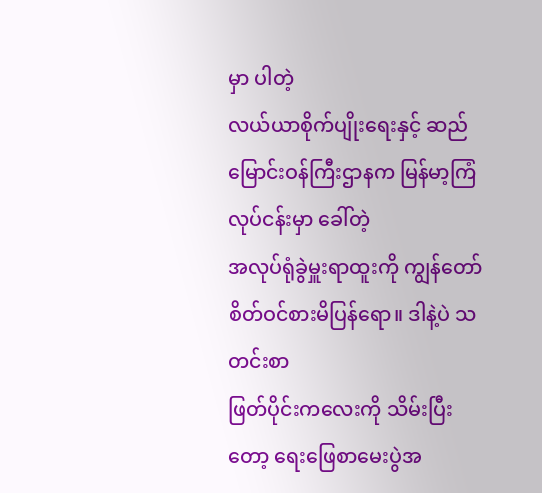မှာ ပါတဲ့
လယ်ယာစိုက်ပျိုးရေးနှင့် ဆည်မြောင်းဝန်ကြီးဌာနက မြန်မာ့ကြံလုပ်ငန်းမှာ ခေါ်တဲ့
အလုပ်ရုံခွဲမှူးရာထူးကို ကျွန်တော် စိတ်ဝင်စားမိပြန်ရော။ ဒါနဲ့ပဲ သတင်းစာ
ဖြတ်ပိုင်းကလေးကို သိမ်းပြီးတော့ ရေးဖြေစာမေးပွဲအ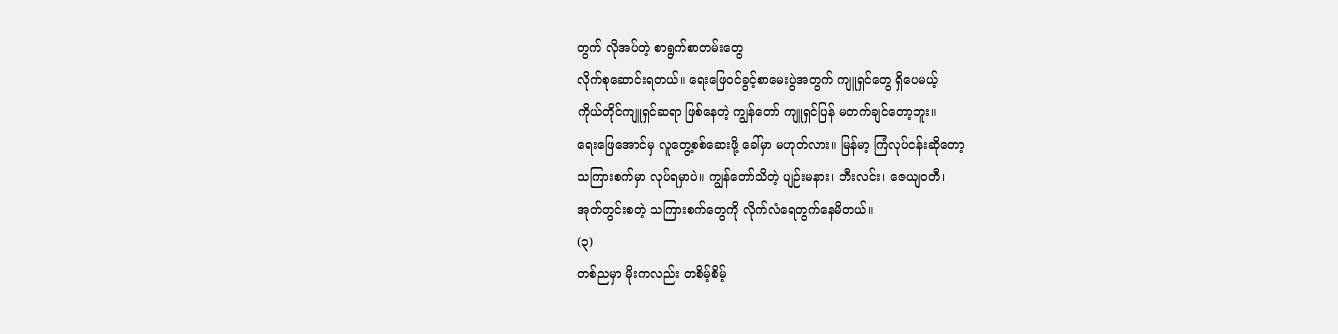တွက် လိုအပ်တဲ့ စာရွက်စာတမ်းတွေ
လိုက်စုဆောင်းရတယ်။ ရေးဖြေဝင်ခွင့်စာမေးပွဲအတွက် ကျူရှင်တွေ ရှိပေမယ့်
ကိုယ်တိုင်ကျူရှင်ဆရာ ဖြစ်နေတဲ့ ကျွန်တော် ကျူရှင်ပြန် မတက်ချင်တော့ဘူး။
ရေးဖြေအောင်မှ လူတွေ့စစ်ဆေးဖို့ ခေါ်မှာ မဟုတ်လား။ မြန်မာ့ ကြံလုပ်ငန်းဆိုတော့
သကြားစက်မှာ လုပ်ရမှာပဲ။ ကျွန်တော်သိတဲ့ ပျဉ်းမနား၊ ဘီးလင်း၊ ဇေယျဝတီ၊
အုတ်တွင်းစတဲ့ သကြားစက်တွေကို လိုက်လံရေတွက်နေမိတယ်။
(၃)
တစ်ညမှာ မိုးကလည်း တစိမ့်စိမ့်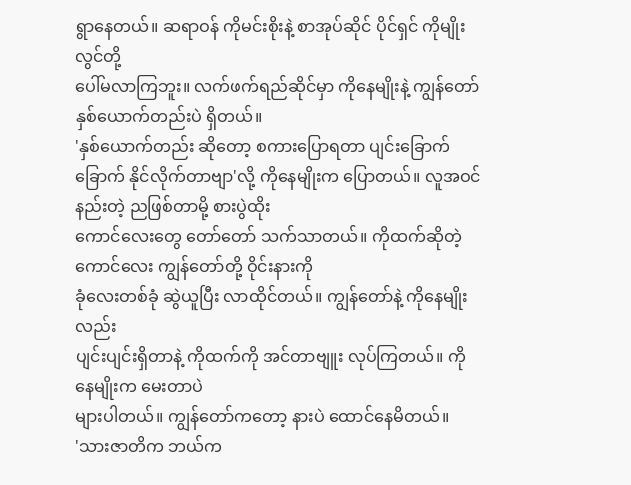ရွာနေတယ်။ ဆရာဝန် ကိုမင်းစိုးနဲ့ စာအုပ်ဆိုင် ပိုင်ရှင် ကိုမျိုးလွင်တို့
ပေါ်မလာကြဘူး။ လက်ဖက်ရည်ဆိုင်မှာ ကိုနေမျိုးနဲ့ ကျွန်တော် နှစ်ယောက်တည်းပဲ ရှိတယ်။
'နှစ်ယောက်တည်း ဆိုတော့ စကားပြောရတာ ပျင်းခြောက်ခြောက် နိုင်လိုက်တာဗျာ'လို့ ကိုနေမျိုးက ပြောတယ်။ လူအဝင်နည်းတဲ့ ညဖြစ်တာမို့ စားပွဲထိုး
ကောင်လေးတွေ တော်တော် သက်သာတယ်။ ကိုထက်ဆိုတဲ့ ကောင်လေး ကျွန်တော်တို့ ဝိုင်းနားကို
ခုံလေးတစ်ခုံ ဆွဲယူပြီး လာထိုင်တယ်။ ကျွန်တော်နဲ့ ကိုနေမျိုးလည်း
ပျင်းပျင်းရှိတာနဲ့ ကိုထက်ကို အင်တာဗျူး လုပ်ကြတယ်။ ကိုနေမျိုးက မေးတာပဲ
များပါတယ်။ ကျွန်တော်ကတော့ နားပဲ ထောင်နေမိတယ်။
'သားဇာတိက ဘယ်က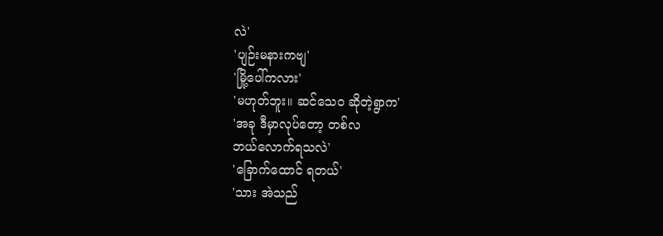လဲ'
'ပျဉ်းမနားကဗျ'
'မြို့ပေါ်ကလား'
'မဟုတ်ဘူး။ ဆင်သေဝ ဆိုတဲ့ရွာက'
'အခု ဒီမှာလုပ်တော့ တစ်လ
ဘယ်လောက်ရသလဲ'
'ခြောက်ထောင် ရတယ်'
'သား အဲသည်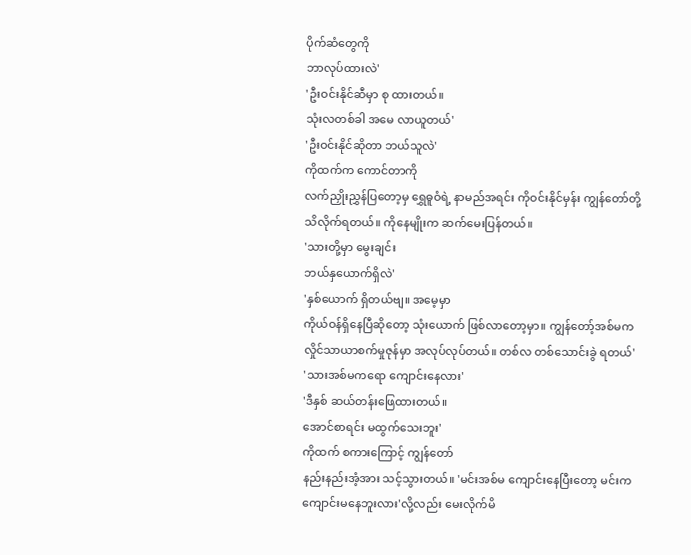ပိုက်ဆံတွေကို
ဘာလုပ်ထားလဲ'
'ဦးဝင်းနိုင်ဆီမှာ စု ထားတယ်။
သုံးလတစ်ခါ အမေ လာယူတယ်'
'ဦးဝင်းနိုင်ဆိုတာ ဘယ်သူလဲ'
ကိုထက်က ကောင်တာကို
လက်ညှိုးညွှန်ပြတော့မှ ရွှေဓူဝံရဲ့ နာမည်အရင်း ကိုဝင်းနိုင်မှန်း ကျွန်တော်တို့
သိလိုက်ရတယ်။ ကိုနေမျိုးက ဆက်မေးပြန်တယ်။
'သားတို့မှာ မွေးချင်း
ဘယ်နှယောက်ရှိလဲ'
'နှစ်ယောက် ရှိတယ်ဗျ။ အမေ့မှာ
ကိုယ်ဝန်ရှိနေပြီဆိုတော့ သုံးယောက် ဖြစ်လာတော့မှာ။ ကျွန်တော့်အစ်မက
လှိုင်သာယာစက်မှုဇုန်မှာ အလုပ်လုပ်တယ်။ တစ်လ တစ်သောင်းခွဲ ရတယ်'
'သားအစ်မကရော ကျောင်းနေလား'
'ဒီနှစ် ဆယ်တန်းဖြေထားတယ်။
အောင်စာရင်း မထွက်သေးဘူး'
ကိုထက် စကားကြောင့် ကျွန်တော်
နည်းနည်းအံ့အား သင့်သွားတယ်။ 'မင်းအစ်မ ကျောင်းနေပြီးတော့ မင်းက
ကျောင်းမနေဘူးလား'လို့လည်း မေးလိုက်မိ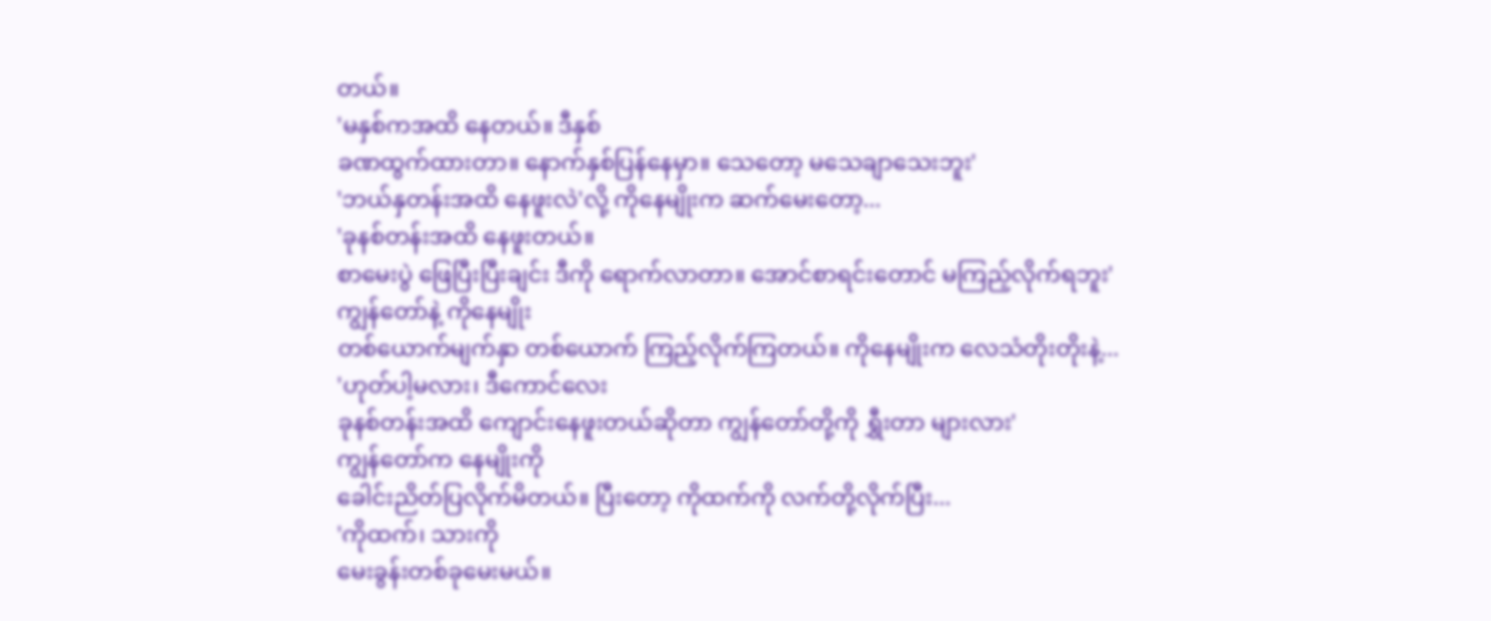တယ်။
'မနှစ်ကအထိ နေတယ်။ ဒီနှစ်
ခဏထွက်ထားတာ။ နောက်နှစ်ပြန်နေမှာ။ သေတော့ မသေချာသေးဘူး'
'ဘယ်နှတန်းအထိ နေဖူးလဲ'လို့ ကိုနေမျိုးက ဆက်မေးတော့...
'ခုနစ်တန်းအထိ နေဖူးတယ်။
စာမေးပွဲ ဖြေပြီးပြီးချင်း ဒီကို ရောက်လာတာ။ အောင်စာရင်းတောင် မကြည့်လိုက်ရဘူး'
ကျွန်တော်နဲ့ ကိုနေမျိုး
တစ်ယောက်မျက်နှာ တစ်ယောက် ကြည့်လိုက်ကြတယ်။ ကိုနေမျိုးက လေသံတိုးတိုးနဲ့...
'ဟုတ်ပါ့မလား၊ ဒီကောင်လေး
ခုနစ်တန်းအထိ ကျောင်းနေဖူးတယ်ဆိုတာ ကျွန်တော်တို့ကို ရွှီးတာ များလား'
ကျွန်တော်က နေမျိုးကို
ခေါင်းညိတ်ပြလိုက်မိတယ်။ ပြီးတော့ ကိုထက်ကို လက်တို့လိုက်ပြီး...
'ကိုထက်၊ သားကို
မေးခွန်းတစ်ခုမေးမယ်။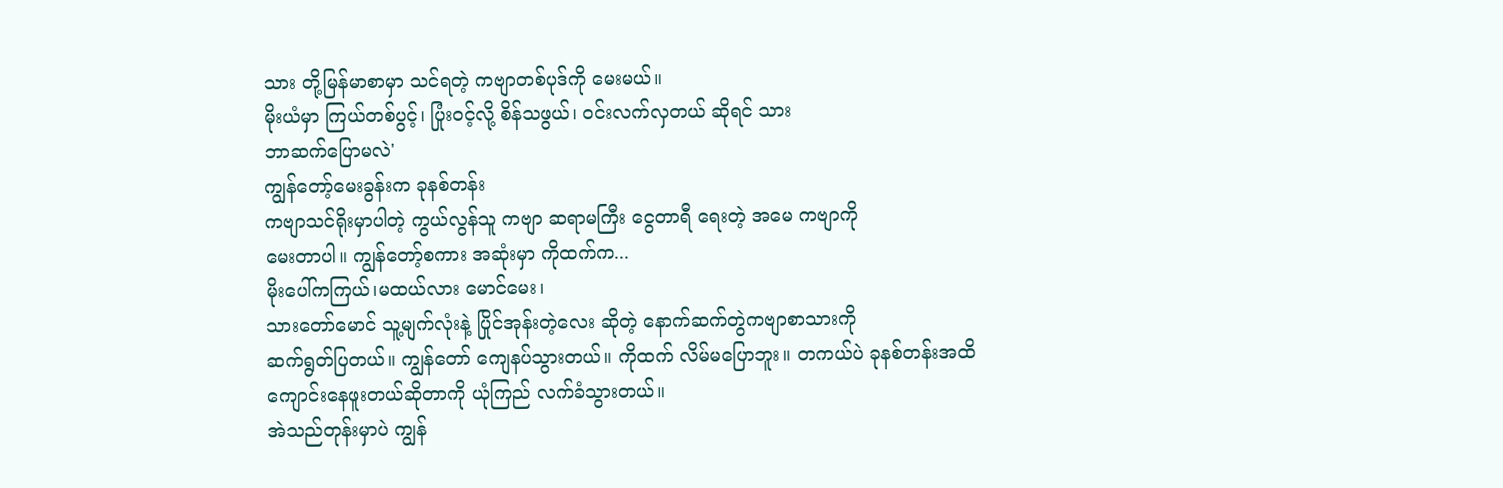သား တို့မြန်မာစာမှာ သင်ရတဲ့ ကဗျာတစ်ပုဒ်ကို မေးမယ်။
မိုးယံမှာ ကြယ်တစ်ပွင့်၊ ပြုံးဝင့်လို့ စိန်သဖွယ်၊ ဝင်းလက်လှတယ် ဆိုရင် သား
ဘာဆက်ပြောမလဲ'
ကျွန်တော့်မေးခွန်းက ခုနစ်တန်း
ကဗျာသင်ရိုးမှာပါတဲ့ ကွယ်လွန်သူ ကဗျာ ဆရာမကြီး ငွေတာရီ ရေးတဲ့ အမေ ကဗျာကို
မေးတာပါ။ ကျွန်တော့်စကား အဆုံးမှာ ကိုထက်က...
မိုးပေါ်ကကြယ်၊မထယ်လား မောင်မေး၊
သားတော်မောင် သူ့မျက်လုံးနဲ့ ပြိုင်အုန်းတဲ့လေး ဆိုတဲ့ နောက်ဆက်တွဲကဗျာစာသားကို
ဆက်ရွတ်ပြတယ်။ ကျွန်တော် ကျေနပ်သွားတယ်။ ကိုထက် လိမ်မပြောဘူး။ တကယ်ပဲ ခုနစ်တန်းအထိ
ကျောင်းနေဖူးတယ်ဆိုတာကို ယုံကြည် လက်ခံသွားတယ်။
အဲသည်တုန်းမှာပဲ ကျွန်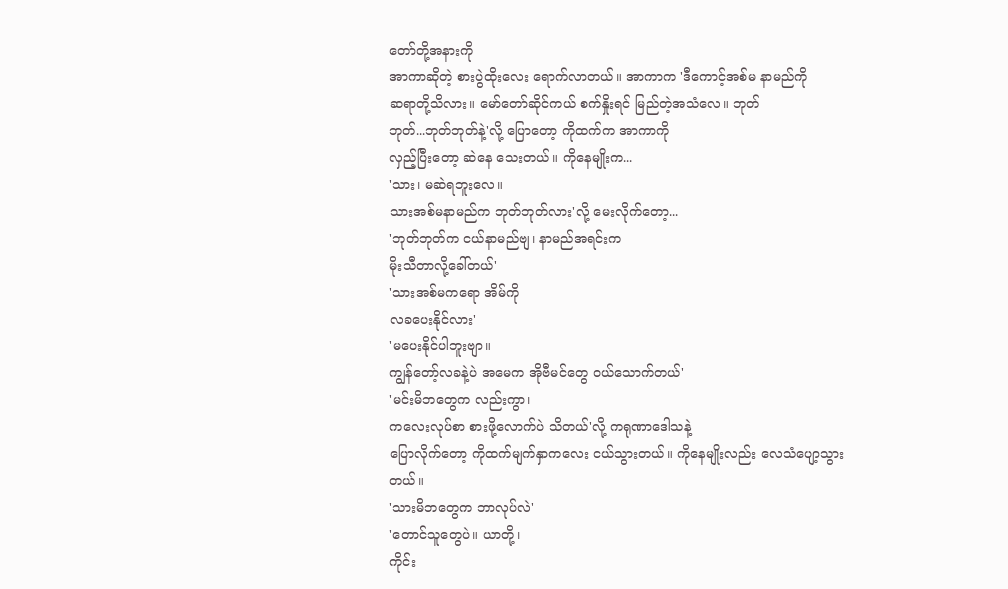တော်တို့အနားကို
အာကာဆိုတဲ့ စားပွဲထိုးလေး ရောက်လာတယ်။ အာကာက 'ဒီကောင့်အစ်မ နာမည်ကို
ဆရာတို့သိလား။ မော်တော်ဆိုင်ကယ် စက်နှိုးရင် မြည်တဲ့အသံလေ။ ဘုတ်
ဘုတ်...ဘုတ်ဘုတ်နဲ့'လို့ ပြောတော့ ကိုထက်က အာကာကို
လှည့်ပြီးတော့ ဆဲနေ သေးတယ်။ ကိုနေမျိုးက...
'သား၊ မဆဲရဘူးလေ။
သားအစ်မနာမည်က ဘုတ်ဘုတ်လား'လို့ မေးလိုက်တော့...
'ဘုတ်ဘုတ်က ငယ်နာမည်ဗျ၊ နာမည်အရင်းက
မိုးသီတာလို့ခေါ်တယ်'
'သားအစ်မကရော အိမ်ကို
လခပေးနိုင်လား'
'မပေးနိုင်ပါဘူးဗျာ။
ကျွန်တော့်လခနဲ့ပဲ အမေက အိုဗီမင်တွေ ဝယ်သောက်တယ်'
'မင်းမိဘတွေက လည်းကွာ၊
ကလေးလုပ်စာ စားဖို့လောက်ပဲ သိတယ်'လို့ ကရုဏာဒေါသနဲ့
ပြောလိုက်တော့ ကိုထက်မျက်နှာကလေး ငယ်သွားတယ်။ ကိုနေမျိုးလည်း လေသံပျော့သွားတယ်။
'သားမိဘတွေက ဘာလုပ်လဲ'
'တောင်သူတွေပဲ။ ယာတို့၊
ကိုင်း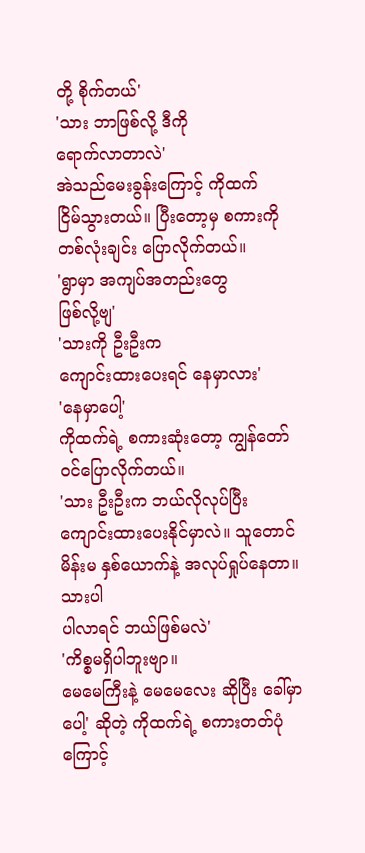တို့ စိုက်တယ်'
'သား ဘာဖြစ်လို့ ဒီကို
ရောက်လာတာလဲ'
အဲသည်မေးခွန်းကြောင့် ကိုထက်
ငြိမ်သွားတယ်။ ပြီးတော့မှ စကားကို တစ်လုံးချင်း ပြောလိုက်တယ်။
'ရွာမှာ အကျပ်အတည်းတွေ
ဖြစ်လို့ဗျ'
'သားကို ဦးဦးက
ကျောင်းထားပေးရင် နေမှာလား'
'နေမှာပေါ့'
ကိုထက်ရဲ့ စကားဆုံးတော့ ကျွန်တော်
ဝင်ပြောလိုက်တယ်။
'သား ဦးဦးက ဘယ်လိုလုပ်ပြီး
ကျောင်းထားပေးနိုင်မှာလဲ။ သူတောင် မိန်းမ နှစ်ယောက်နဲ့ အလုပ်ရှုပ်နေတာ။ သားပါ
ပါလာရင် ဘယ်ဖြစ်မလဲ'
'ကိစ္စမရှိပါဘူးဗျာ။
မေမေကြီးနဲ့ မေမေလေး ဆိုပြီး ခေါ်မှာပေါ့' ဆိုတဲ့ ကိုထက်ရဲ့ စကားတတ်ပုံကြောင့်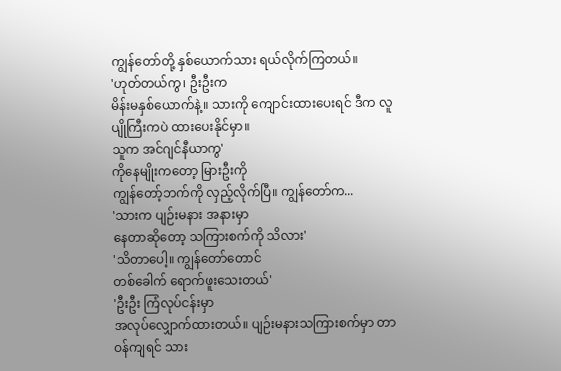ကျွန်တော်တို့ နှစ်ယောက်သား ရယ်လိုက်ကြတယ်။
'ဟုတ်တယ်ကွ၊ ဦးဦးက
မိန်းမနှစ်ယောက်နဲ့။ သားကို ကျောင်းထားပေးရင် ဒီက လူပျိုကြီးကပဲ ထားပေးနိုင်မှာ။
သူက အင်ဂျင်နီယာကွ'
ကိုနေမျိုးကတော့ မြားဦးကို
ကျွန်တော့်ဘက်ကို လှည့်လိုက်ပြီ။ ကျွန်တော်က...
'သားက ပျဉ်းမနား အနားမှာ
နေတာဆိုတော့ သကြားစက်ကို သိလား'
'သိတာပေါ့။ ကျွန်တော်တောင်
တစ်ခေါက် ရောက်ဖူးသေးတယ်'
'ဦးဦး ကြံလုပ်ငန်းမှာ
အလုပ်လျှောက်ထားတယ်။ ပျဉ်းမနားသကြားစက်မှာ တာဝန်ကျရင် သား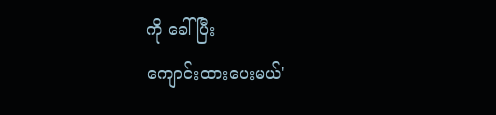ကို ခေါ်ပြီး
ကျောင်းထားပေးမယ်'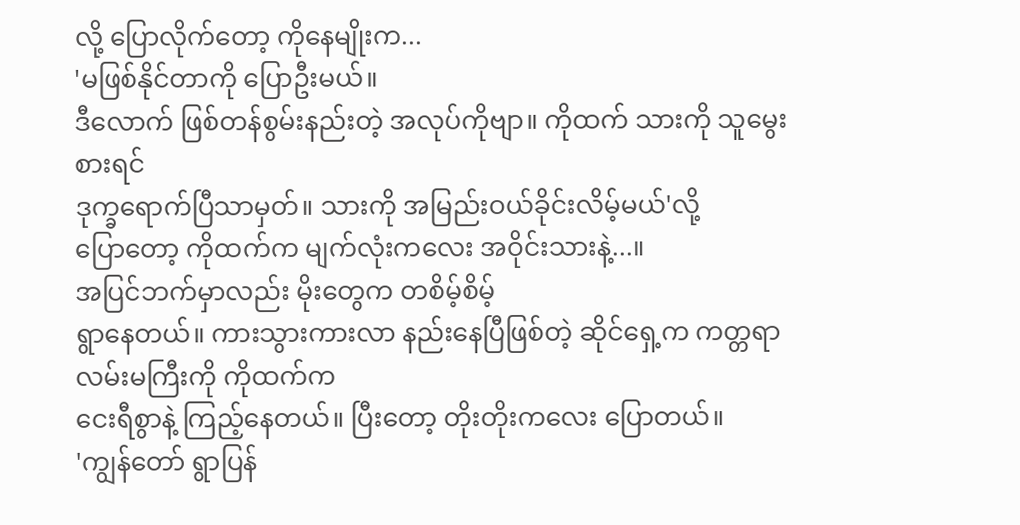လို့ ပြောလိုက်တော့ ကိုနေမျိုးက...
'မဖြစ်နိုင်တာကို ပြောဦးမယ်။
ဒီလောက် ဖြစ်တန်စွမ်းနည်းတဲ့ အလုပ်ကိုဗျာ။ ကိုထက် သားကို သူမွေးစားရင်
ဒုက္ခရောက်ပြီသာမှတ်။ သားကို အမြည်းဝယ်ခိုင်းလိမ့်မယ်'လို့
ပြောတော့ ကိုထက်က မျက်လုံးကလေး အဝိုင်းသားနဲ့...။
အပြင်ဘက်မှာလည်း မိုးတွေက တစိမ့်စိမ့်
ရွာနေတယ်။ ကားသွားကားလာ နည်းနေပြီဖြစ်တဲ့ ဆိုင်ရှေ့က ကတ္တရာလမ်းမကြီးကို ကိုထက်က
ငေးရီစွာနဲ့ ကြည့်နေတယ်။ ပြီးတော့ တိုးတိုးကလေး ပြောတယ်။
'ကျွန်တော် ရွာပြန်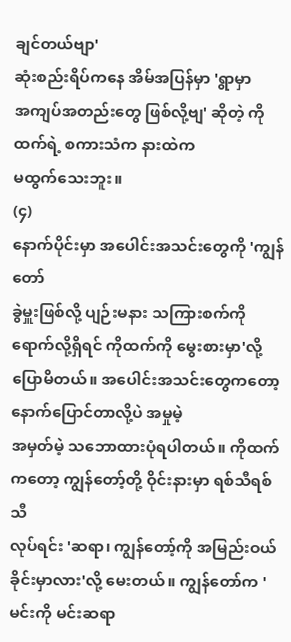ချင်တယ်ဗျာ'
ဆုံးစည်းရိပ်ကနေ အိမ်အပြန်မှာ 'ရွာမှာ
အကျပ်အတည်းတွေ ဖြစ်လို့ဗျ' ဆိုတဲ့ ကိုထက်ရဲ့ စကားသံက နားထဲက
မထွက်သေးဘူး။
(၄)
နောက်ပိုင်းမှာ အပေါင်းအသင်းတွေကို 'ကျွန်တော်
ခွဲမှူးဖြစ်လို့ ပျဉ်းမနား သကြားစက်ကို ရောက်လို့ရှိရင် ကိုထက်ကို မွေးစားမှာ'လို့ ပြောမိတယ်။ အပေါင်းအသင်းတွေကတော့ နောက်ပြောင်တာလို့ပဲ အမှုမဲ့
အမှတ်မဲ့ သဘောထားပုံရပါတယ်။ ကိုထက်ကတော့ ကျွန်တော့်တို့ ဝိုင်းနားမှာ ရစ်သီရစ်သီ
လုပ်ရင်း 'ဆရာ၊ ကျွန်တော့်ကို အမြည်းဝယ်ခိုင်းမှာလား'လို့ မေးတယ်။ ကျွန်တော်က 'မင်းကို မင်းဆရာ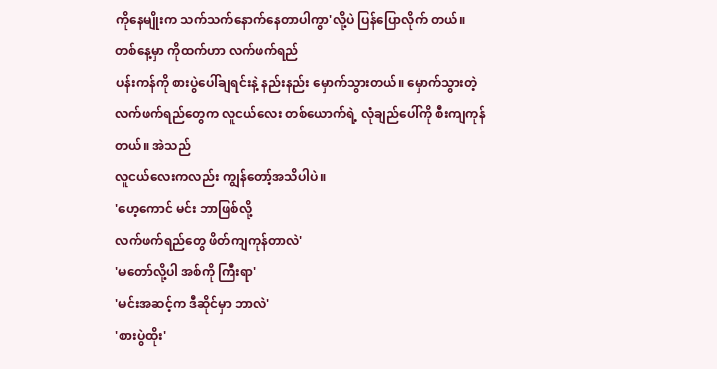ကိုနေမျိုးက သက်သက်နောက်နေတာပါကွာ'လို့ပဲ ပြန်ပြောလိုက် တယ်။
တစ်နေ့မှာ ကိုထက်ဟာ လက်ဖက်ရည်
ပန်းကန်ကို စားပွဲပေါ်ချရင်းနဲ့ နည်းနည်း မှောက်သွားတယ်။ မှောက်သွားတဲ့
လက်ဖက်ရည်တွေက လူငယ်လေး တစ်ယောက်ရဲ့ လုံချည်ပေါ်ကို စီးကျကုန်တယ်။ အဲသည်
လူငယ်လေးကလည်း ကျွန်တော့်အသိပါပဲ။
'ဟေ့ကောင် မင်း ဘာဖြစ်လို့
လက်ဖက်ရည်တွေ ဖိတ်ကျကုန်တာလဲ'
'မတော်လို့ပါ အစ်ကို ကြီးရာ'
'မင်းအဆင့်က ဒီဆိုင်မှာ ဘာလဲ'
'စားပွဲထိုး'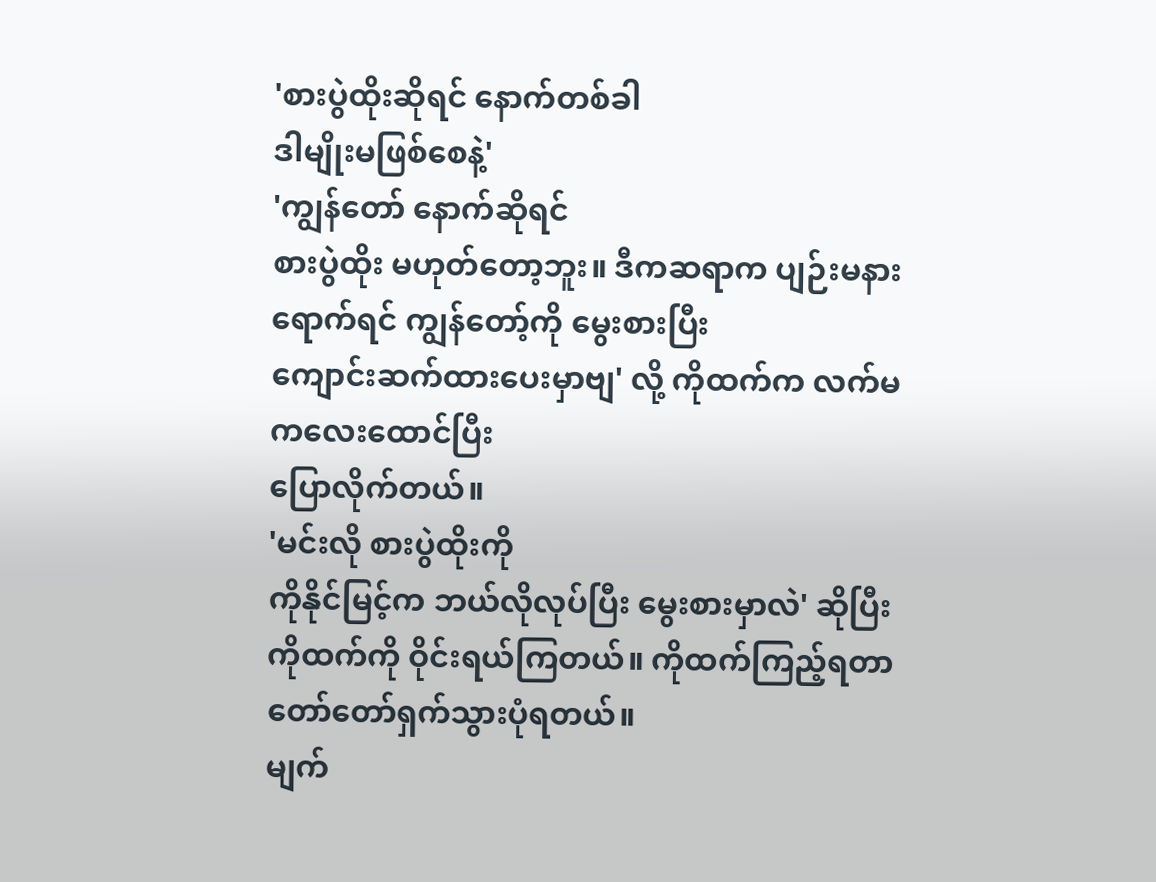'စားပွဲထိုးဆိုရင် နောက်တစ်ခါ
ဒါမျိုးမဖြစ်စေနဲ့'
'ကျွန်တော် နောက်ဆိုရင်
စားပွဲထိုး မဟုတ်တော့ဘူး။ ဒီကဆရာက ပျဉ်းမနားရောက်ရင် ကျွန်တော့်ကို မွေးစားပြီး
ကျောင်းဆက်ထားပေးမှာဗျ' လို့ ကိုထက်က လက်မကလေးထောင်ပြီး
ပြောလိုက်တယ်။
'မင်းလို စားပွဲထိုးကို
ကိုနိုင်မြင့်က ဘယ်လိုလုပ်ပြီး မွေးစားမှာလဲ' ဆိုပြီး
ကိုထက်ကို ဝိုင်းရယ်ကြတယ်။ ကိုထက်ကြည့်ရတာ တော်တော်ရှက်သွားပုံရတယ်။
မျက်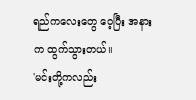ရည်ကလေးတွေ ဝေ့ပြီး အနားက ထွက်သွားတယ်။
'မင်းတို့ကလည်း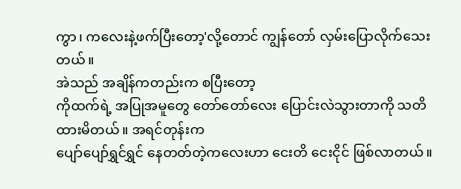ကွာ၊ ကလေးနဲ့ဖက်ပြီးတော့'လို့တောင် ကျွန်တော် လှမ်းပြောလိုက်သေးတယ်။
အဲသည် အချိန်ကတည်းက စပြီးတော့
ကိုထက်ရဲ့ အပြုအမူတွေ တော်တော်လေး ပြောင်းလဲသွားတာကို သတိထားမိတယ်။ အရင်တုန်းက
ပျော်ပျော်ရွှင်ရွှင် နေတတ်တဲ့ကလေးဟာ ငေးတိ ငေးငိုင် ဖြစ်လာတယ်။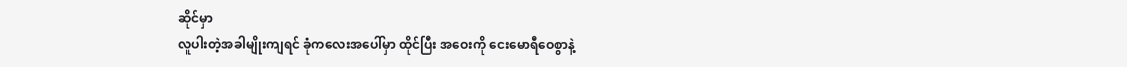ဆိုင်မှာ
လူပါးတဲ့အခါမျိုးကျရင် ခုံကလေးအပေါ်မှာ ထိုင်ပြီး အဝေးကို ငေးမောရီဝေစွာနဲ့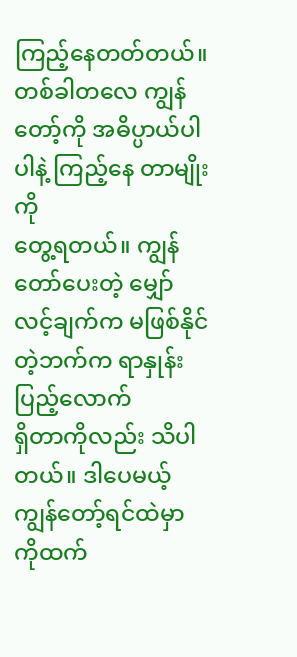ကြည့်နေတတ်တယ်။ တစ်ခါတလေ ကျွန်တော့်ကို အဓိပ္ပာယ်ပါပါနဲ့ ကြည့်နေ တာမျိုးကို
တွေ့ရတယ်။ ကျွန်တော်ပေးတဲ့ မျှော်လင့်ချက်က မဖြစ်နိုင်တဲ့ဘက်က ရာနှုန်းပြည့်လောက်
ရှိတာကိုလည်း သိပါတယ်။ ဒါပေမယ့် ကျွန်တော့်ရင်ထဲမှာ ကိုထက်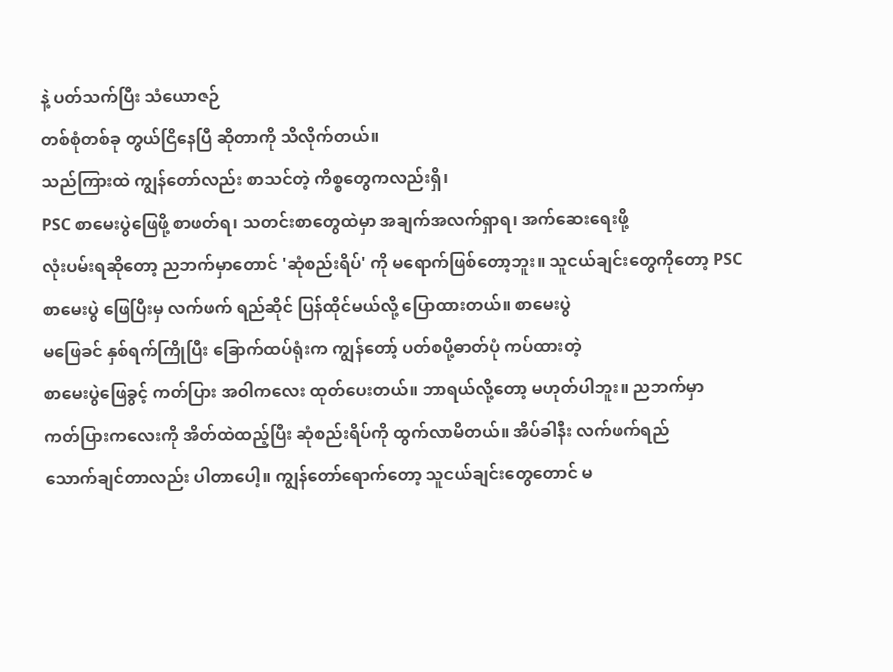နဲ့ ပတ်သက်ပြီး သံယောဇဉ်
တစ်စုံတစ်ခု တွယ်ငြိနေပြီ ဆိုတာကို သိလိုက်တယ်။
သည်ကြားထဲ ကျွန်တော်လည်း စာသင်တဲ့ ကိစ္စတွေကလည်းရှိ၊
PSC စာမေးပွဲဖြေဖို့ စာဖတ်ရ၊ သတင်းစာတွေထဲမှာ အချက်အလက်ရှာရ၊ အက်ဆေးရေးဖို့
လုံးပမ်းရဆိုတော့ ညဘက်မှာတောင် 'ဆုံစည်းရိပ်' ကို မရောက်ဖြစ်တော့ဘူး။ သူငယ်ချင်းတွေကိုတော့ PSC
စာမေးပွဲ ဖြေပြီးမှ လက်ဖက် ရည်ဆိုင် ပြန်ထိုင်မယ်လို့ ပြောထားတယ်။ စာမေးပွဲ
မဖြေခင် နှစ်ရက်ကြိုပြီး ခြောက်ထပ်ရုံးက ကျွန်တော့် ပတ်စပို့ဓာတ်ပုံ ကပ်ထားတဲ့
စာမေးပွဲဖြေခွင့် ကတ်ပြား အဝါကလေး ထုတ်ပေးတယ်။ ဘာရယ်လို့တော့ မဟုတ်ပါဘူး။ ညဘက်မှာ
ကတ်ပြားကလေးကို အိတ်ထဲထည့်ပြီး ဆုံစည်းရိပ်ကို ထွက်လာမိတယ်။ အိပ်ခါနီး လက်ဖက်ရည်
သောက်ချင်တာလည်း ပါတာပေါ့။ ကျွန်တော်ရောက်တော့ သူငယ်ချင်းတွေတောင် မ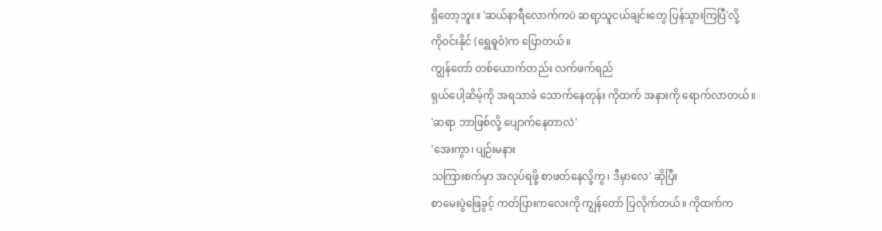ရှိတော့ဘူး။ 'ဆယ်နာရီလောက်ကပဲ ဆရာ့သူငယ်ချင်းတွေ ပြန်သွားကြပြီ'လို့
ကိုဝင်းနိုင် (ရွှေဓူဝံ)က ပြောတယ်။
ကျွန်တော် တစ်ယောက်တည်း လက်ဖက်ရည်
ရှယ်ပေါ့ဆိမ့်ကို အရသာခံ သောက်နေတုန်း ကိုထက် အနားကို ရောက်လာတယ်။
'ဆရာ ဘာဖြစ်လို့ ပျောက်နေတာလဲ'
'အေးကွာ၊ ပျဉ်းမနား
သကြားစက်မှာ အလုပ်ရဖို့ စာဖတ်နေလို့ကွ၊ ဒီမှာလေ' ဆိုပြီး
စာမေးပွဲဖြေခွင့် ကတ်ပြားကလေးကို ကျွန်တော် ပြလိုက်တယ်။ ကိုထက်က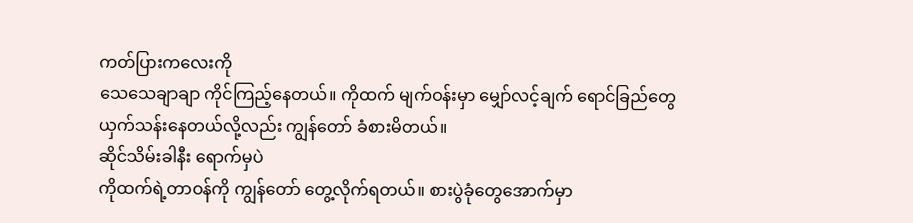ကတ်ပြားကလေးကို
သေသေချာချာ ကိုင်ကြည့်နေတယ်။ ကိုထက် မျက်ဝန်းမှာ မျှော်လင့်ချက် ရောင်ခြည်တွေ
ယှက်သန်းနေတယ်လို့လည်း ကျွန်တော် ခံစားမိတယ်။
ဆိုင်သိမ်းခါနီး ရောက်မှပဲ
ကိုထက်ရဲ့တာဝန်ကို ကျွန်တော် တွေ့လိုက်ရတယ်။ စားပွဲခုံတွေအောက်မှာ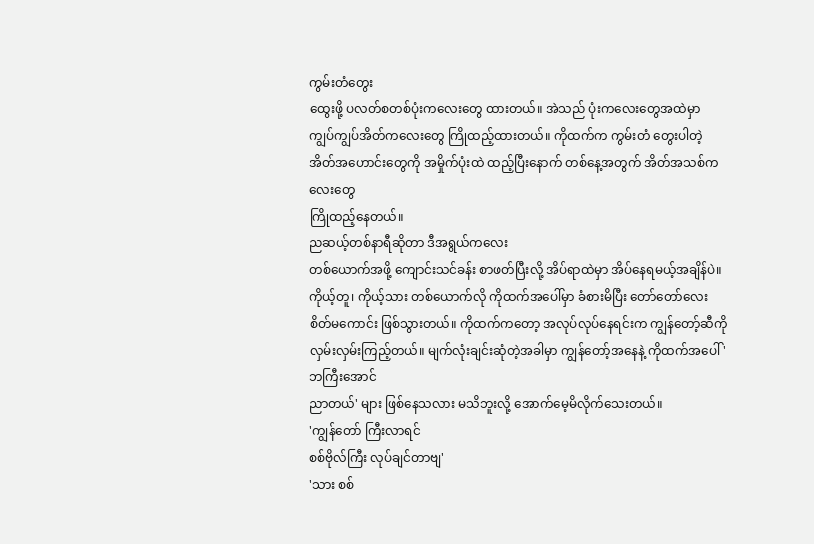ကွမ်းတံတွေး
ထွေးဖို့ ပလတ်စတစ်ပုံးကလေးတွေ ထားတယ်။ အဲသည် ပုံးကလေးတွေအထဲမှာ
ကျွပ်ကျွပ်အိတ်ကလေးတွေ ကြိုထည့်ထားတယ်။ ကိုထက်က ကွမ်းတံ တွေးပါတဲ့
အိတ်အဟောင်းတွေကို အမှိုက်ပုံးထဲ ထည့်ပြီးနောက် တစ်နေ့အတွက် အိတ်အသစ်ကလေးတွေ
ကြိုထည့်နေတယ်။
ညဆယ့်တစ်နာရီဆိုတာ ဒီအရွယ်ကလေး
တစ်ယောက်အဖို့ ကျောင်းသင်ခန်း စာဖတ်ပြီးလို့ အိပ်ရာထဲမှာ အိပ်နေရမယ့်အချိန်ပဲ။
ကိုယ့်တူ၊ ကိုယ့်သား တစ်ယောက်လို ကိုထက်အပေါ်မှာ ခံစားမိပြီး တော်တော်လေး
စိတ်မကောင်း ဖြစ်သွားတယ်။ ကိုထက်ကတော့ အလုပ်လုပ်နေရင်းက ကျွန်တော့်ဆီကို
လှမ်းလှမ်းကြည့်တယ်။ မျက်လုံးချင်းဆုံတဲ့အခါမှာ ကျွန်တော့်အနေနဲ့ ကိုထက်အပေါ် 'ဘကြီးအောင်
ညာတယ်' များ ဖြစ်နေသလား မသိဘူးလို့ အောက်မေ့မိလိုက်သေးတယ်။
'ကျွန်တော် ကြီးလာရင်
စစ်ဗိုလ်ကြီး လုပ်ချင်တာဗျ'
'သား စစ်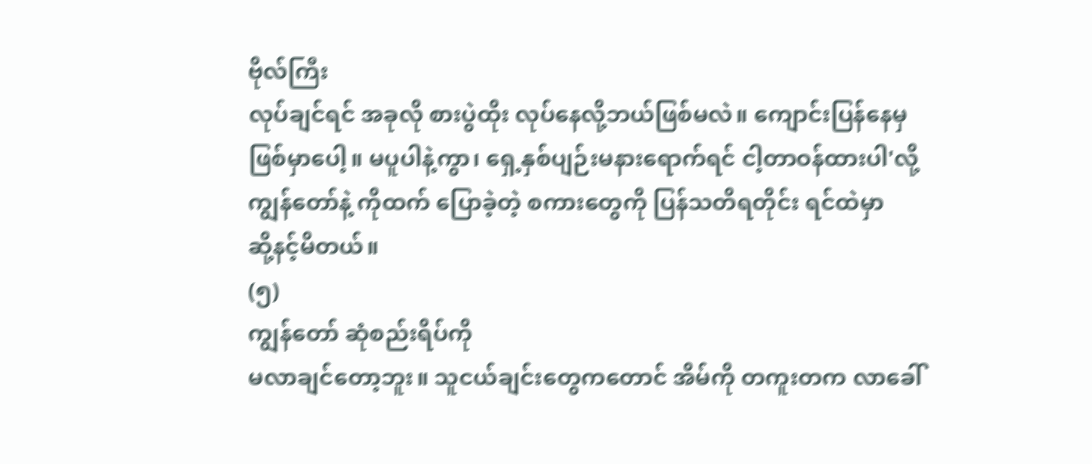ဗိုလ်ကြီး
လုပ်ချင်ရင် အခုလို စားပွဲထိုး လုပ်နေလို့ဘယ်ဖြစ်မလဲ။ ကျောင်းပြန်နေမှ
ဖြစ်မှာပေါ့။ မပူပါနဲ့ကွာ၊ ရှေ့နှစ်ပျဉ်းမနားရောက်ရင် ငါ့တာဝန်ထားပါ'လို့ ကျွန်တော်နဲ့ ကိုထက် ပြောခဲ့တဲ့ စကားတွေကို ပြန်သတိရတိုင်း ရင်ထဲမှာ
ဆို့နင့်မိတယ်။
(၅)
ကျွန်တော် ဆုံစည်းရိပ်ကို
မလာချင်တော့ဘူး။ သူငယ်ချင်းတွေကတောင် အိမ်ကို တကူးတက လာခေါ်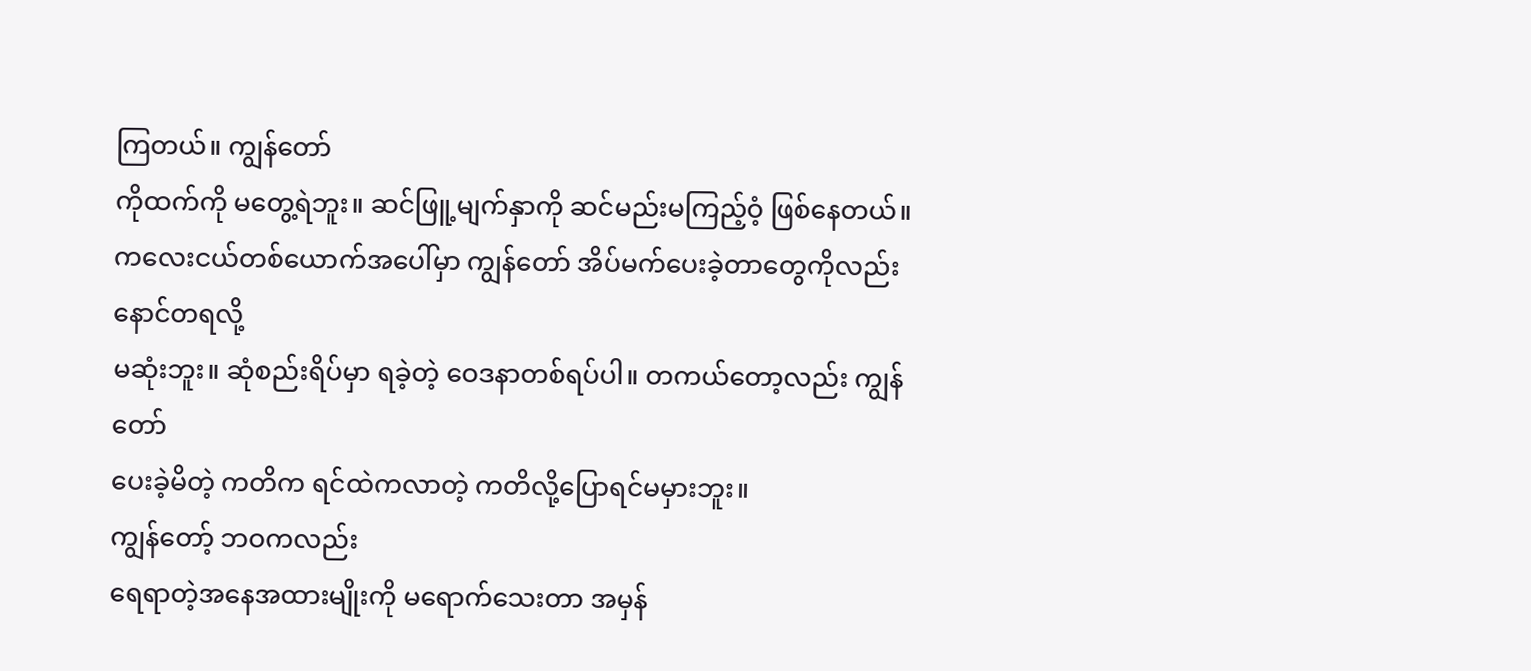ကြတယ်။ ကျွန်တော်
ကိုထက်ကို မတွေ့ရဲဘူး။ ဆင်ဖြူ့မျက်နှာကို ဆင်မည်းမကြည့်ဝံ့ ဖြစ်နေတယ်။
ကလေးငယ်တစ်ယောက်အပေါ်မှာ ကျွန်တော် အိပ်မက်ပေးခဲ့တာတွေကိုလည်း နောင်တရလို့
မဆုံးဘူး။ ဆုံစည်းရိပ်မှာ ရခဲ့တဲ့ ဝေဒနာတစ်ရပ်ပါ။ တကယ်တော့လည်း ကျွန်တော်
ပေးခဲ့မိတဲ့ ကတိက ရင်ထဲကလာတဲ့ ကတိလို့ပြောရင်မမှားဘူး။
ကျွန်တော့် ဘဝကလည်း
ရေရာတဲ့အနေအထားမျိုးကို မရောက်သေးတာ အမှန်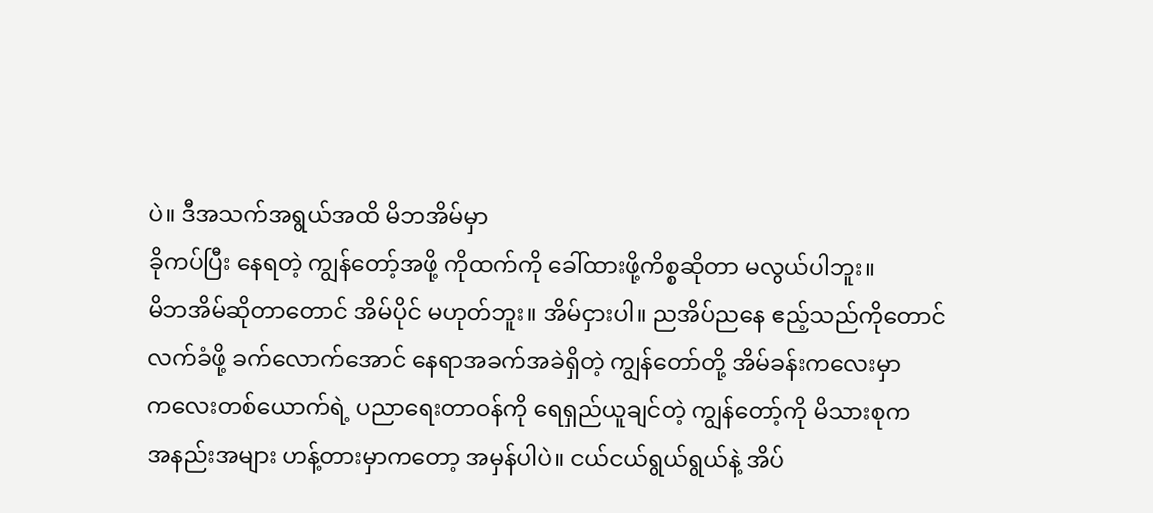ပဲ။ ဒီအသက်အရွယ်အထိ မိဘအိမ်မှာ
ခိုကပ်ပြီး နေရတဲ့ ကျွန်တော့်အဖို့ ကိုထက်ကို ခေါ်ထားဖို့ကိစ္စဆိုတာ မလွယ်ပါဘူး။
မိဘအိမ်ဆိုတာတောင် အိမ်ပိုင် မဟုတ်ဘူး။ အိမ်ငှားပါ။ ညအိပ်ညနေ ဧည့်သည်ကိုတောင်
လက်ခံဖို့ ခက်လောက်အောင် နေရာအခက်အခဲရှိတဲ့ ကျွန်တော်တို့ အိမ်ခန်းကလေးမှာ
ကလေးတစ်ယောက်ရဲ့ ပညာရေးတာဝန်ကို ရေရှည်ယူချင်တဲ့ ကျွန်တော့်ကို မိသားစုက
အနည်းအများ ဟန့်တားမှာကတော့ အမှန်ပါပဲ။ ငယ်ငယ်ရွယ်ရွယ်နဲ့ အိပ်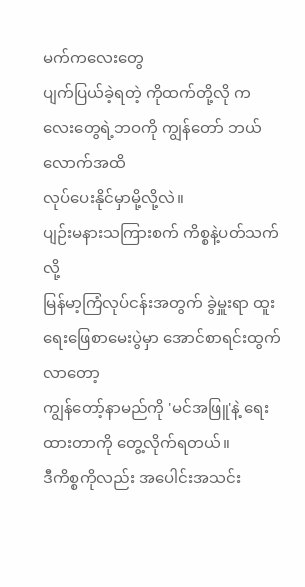မက်ကလေးတွေ
ပျက်ပြယ်ခဲ့ရတဲ့ ကိုထက်တို့လို ကလေးတွေရဲ့ဘဝကို ကျွန်တော် ဘယ်လောက်အထိ
လုပ်ပေးနိုင်မှာမို့လို့လဲ။
ပျဉ်းမနားသကြားစက် ကိစ္စနဲ့ပတ်သက်လို့
မြန်မာ့ကြံလုပ်ငန်းအတွက် ခွဲမှူးရာ ထူးရေးဖြေစာမေးပွဲမှာ အောင်စာရင်းထွက်လာတော့
ကျွန်တော့်နာမည်ကို 'မင်အဖြူ'နဲ့ ရေးထားတာကို တွေ့လိုက်ရတယ်။
ဒီကိစ္စကိုလည်း အပေါင်းအသင်း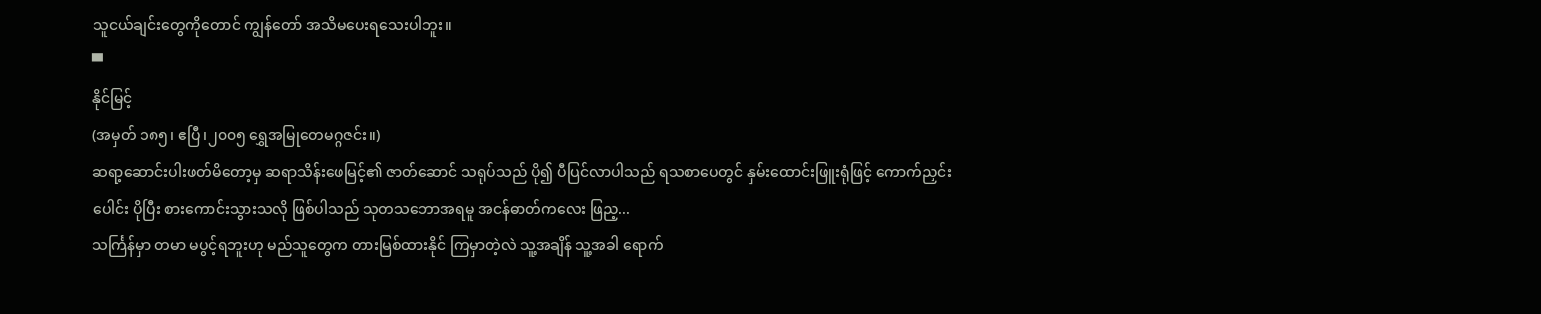သူငယ်ချင်းတွေကိုတောင် ကျွန်တော် အသိမပေးရသေးပါဘူး။
▀
နိုင်မြင့်
(အမှတ် ၁၈၅၊ ဧပြီ၊၂၀၀၅ ရွှေအမြုတေမဂ္ဂဇင်း။)
ဆရာ့ဆောင်းပါးဖတ်မိတော့မှ ဆရာသိန်းဖေမြင့်၏ ဇာတ်ဆောင် သရုပ်သည် ပို၍ ပီပြင်လာပါသည် ရသစာပေတွင် နှမ်းထောင်းဖြူးရုံဖြင့် ကောက်ညှင်းပေါင်း ပိုပြီး စားကောင်းသွားသလို ဖြစ်ပါသည် သုတသဘောအရမူ အငန်ဓာတ်ကလေး ဖြည့...
သင်္ကြန်မှာ တမာ မပွင့်ရဘူးဟု မည်သူတွေက တားမြစ်ထားနိုင် ကြမှာတဲ့လဲ သူ့အချိန် သူ့အခါ ရောက်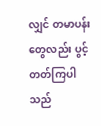လျှင် တမာပန်းတွေလည်း ပွင့်တတ်ကြပါသည်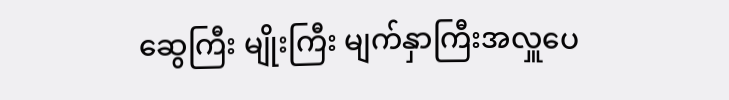ဆွေကြီး မျိုးကြီး မျက်နှာကြီးအလှူပေ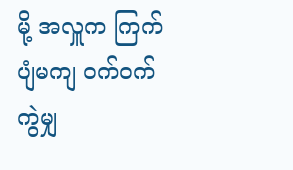မို့ အလှူက ကြက်ပျံမကျ ဝက်ဝက်ကွဲမျှ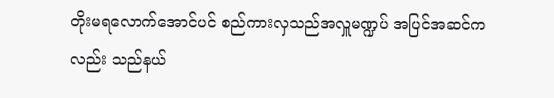တိုးမရလောက်အောင်ပင် စည်ကားလှသည်အလှူမဏ္ဍပ် အပြင်အဆင်ကလည်း သည်နယ်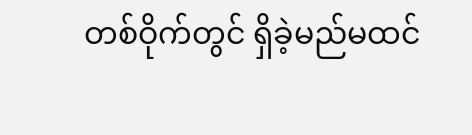တစ်ဝိုက်တွင် ရှိခဲ့မည်မထင်